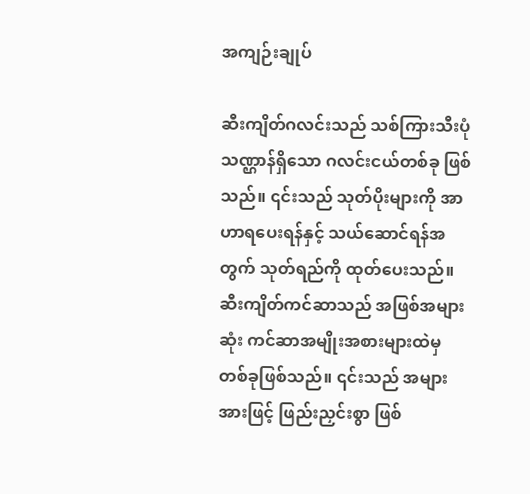အကျဉ်းချုပ်

ဆီးကျိတ်ဂလင်းသည် သစ်ကြားသီးပုံသဏ္ဌာန်ရှိသော ဂလင်းငယ်တစ်ခု ဖြစ်သည်။ ၎င်းသည် သုတ်ပိုးများကို အာဟာရပေးရန်နှင့် သယ်ဆောင်ရန်အတွက် သုတ်ရည်ကို ထုတ်ပေးသည်။ ဆီးကျိတ်ကင်ဆာသည် အဖြစ်အများဆုံး ကင်ဆာအမျိုးအစားများထဲမှ တစ်ခုဖြစ်သည်။ ၎င်းသည် အများအားဖြင့် ဖြည်းညှင်းစွာ ဖြစ်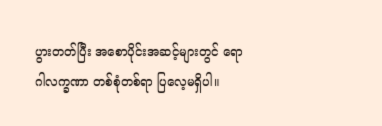ပွားတတ်ပြီး အစောပိုင်းအဆင့်များတွင် ရောဂါလက္ခဏာ တစ်စုံတစ်ရာ ပြလေ့မရှိပါ။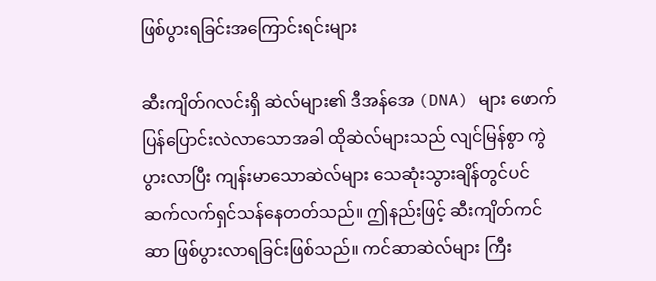ဖြစ်ပွားရခြင်းအကြောင်းရင်းများ

ဆီးကျိတ်ဂလင်းရှိ ဆဲလ်များ၏ ဒီအန်အေ (DNA) များ ဖောက်ပြန်ပြောင်းလဲလာသောအခါ ထိုဆဲလ်များသည် လျင်မြန်စွာ ကွဲပွားလာပြီး ကျန်းမာသောဆဲလ်များ သေဆုံးသွားချိန်တွင်ပင် ဆက်လက်ရှင်သန်နေတတ်သည်။ ဤနည်းဖြင့် ဆီးကျိတ်ကင်ဆာ ဖြစ်ပွားလာရခြင်းဖြစ်သည်။ ကင်ဆာဆဲလ်များ ကြီး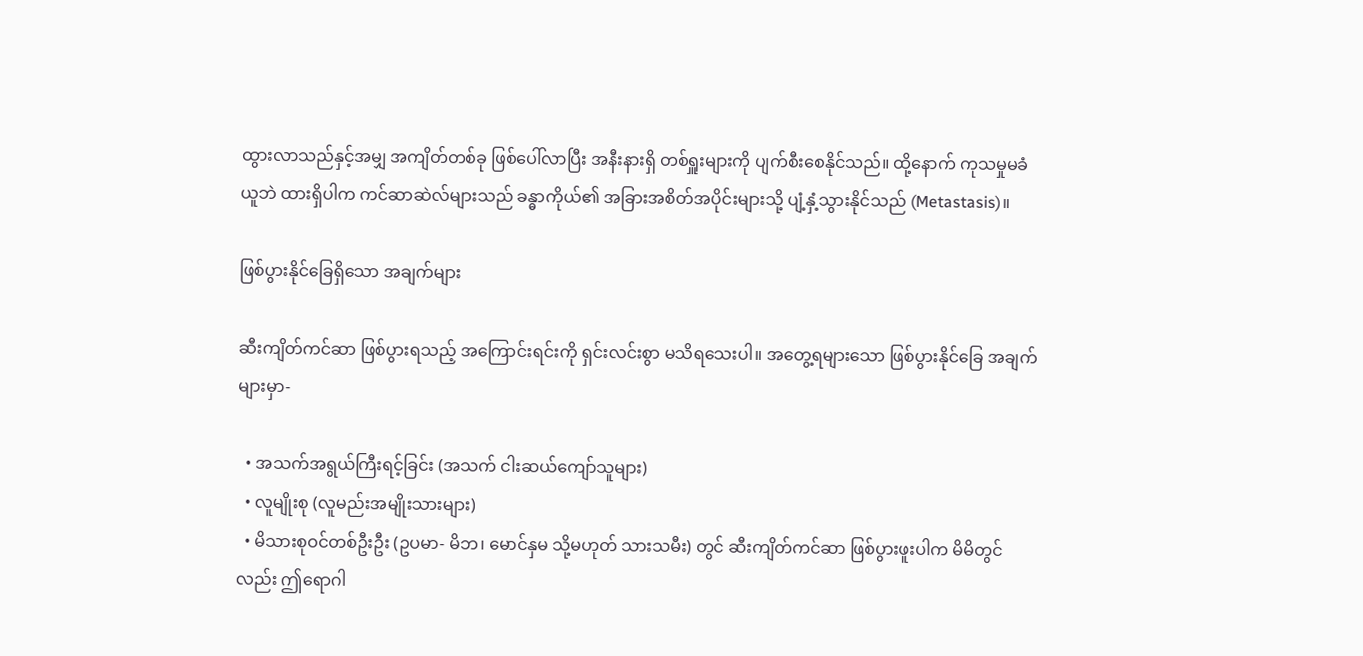ထွားလာသည်နှင့်အမျှ အကျိတ်တစ်ခု ဖြစ်ပေါ်လာပြီး အနီးနားရှိ တစ်ရှူးများကို ပျက်စီးစေနိုင်သည်။ ထို့နောက် ကုသမှုမခံယူဘဲ ထားရှိပါက ကင်ဆာဆဲလ်များသည် ခန္ဓာကိုယ်၏ အခြားအစိတ်အပိုင်းများသို့ ပျံ့နှံ့သွားနိုင်သည် (Metastasis)။

ဖြစ်ပွားနိုင်ခြေရှိသော အချက်များ

ဆီးကျိတ်ကင်ဆာ ဖြစ်ပွားရသည့် အကြောင်းရင်းကို ရှင်းလင်းစွာ မသိရသေးပါ။ အတွေ့ရများသော ဖြစ်ပွားနိုင်ခြေ အချက်များမှာ-

  • အသက်အရွယ်ကြီးရင့်ခြင်း (အသက် ငါးဆယ်ကျော်သူများ)
  • လူမျိုးစု (လူမည်းအမျိုးသားများ)
  • မိသားစုဝင်တစ်ဦးဦး (ဥပမာ- မိဘ၊ မောင်နှမ သို့မဟုတ် သားသမီး) တွင် ဆီးကျိတ်ကင်ဆာ ဖြစ်ပွားဖူးပါက မိမိတွင်လည်း ဤရောဂါ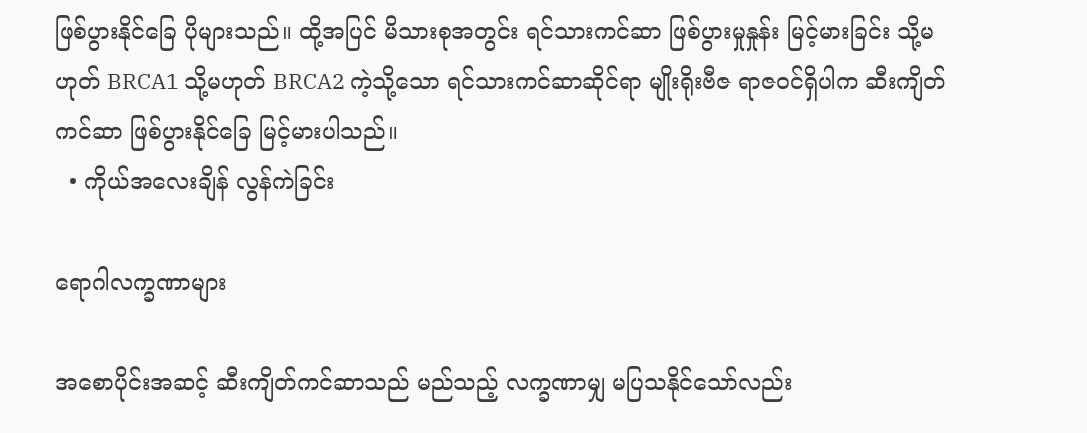ဖြစ်ပွားနိုင်ခြေ ပိုများသည်။ ထို့အပြင် မိသားစုအတွင်း ရင်သားကင်ဆာ ဖြစ်ပွားမှုနှုန်း မြင့်မားခြင်း သို့မဟုတ် BRCA1 သို့မဟုတ် BRCA2 ကဲ့သို့သော ရင်သားကင်ဆာဆိုင်ရာ မျိုးရိုးဗီဇ ရာဇဝင်ရှိပါက ဆီးကျိတ်ကင်ဆာ ဖြစ်ပွားနိုင်ခြေ မြင့်မားပါသည်။
  • ကိုယ်အလေးချိန် လွန်ကဲခြင်း

ရောဂါလက္ခဏာများ

အစောပိုင်းအဆင့် ဆီးကျိတ်ကင်ဆာသည် မည်သည့် လက္ခဏာမျှ မပြသနိုင်သော်လည်း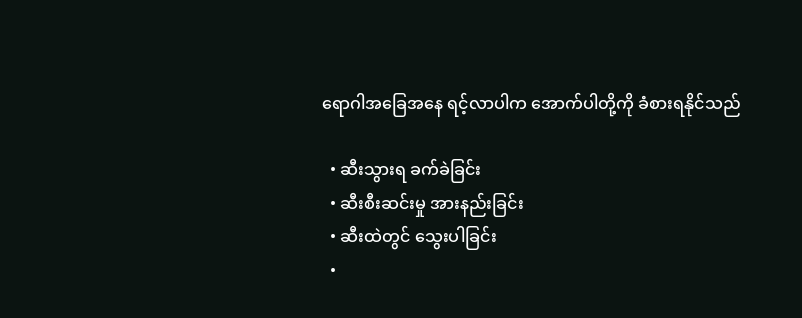ရောဂါအခြေအနေ ရင့်လာပါက အောက်ပါတို့ကို ခံစားရနိုင်သည်

  • ဆီးသွားရ ခက်ခဲခြင်း
  • ဆီးစီးဆင်းမှု အားနည်းခြင်း
  • ဆီးထဲတွင် သွေးပါခြင်း
  •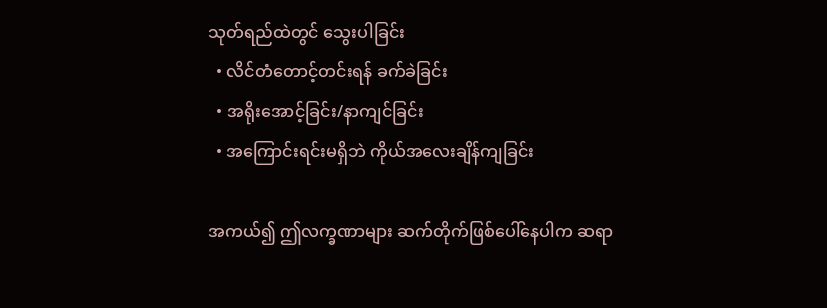သုတ်ရည်ထဲတွင် သွေးပါခြင်း
  • လိင်တံတောင့်တင်းရန် ခက်ခဲခြင်း
  • အရိုးအောင့်ခြင်း/နာကျင်ခြင်း
  • အကြောင်းရင်းမရှိဘဲ ကိုယ်အလေးချိန်ကျခြင်း

အကယ်၍ ဤလက္ခဏာများ ဆက်တိုက်ဖြစ်ပေါ်နေပါက ဆရာ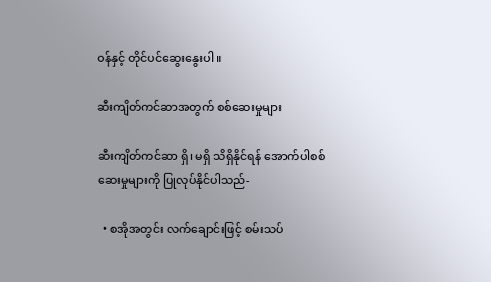ဝန်နှင့် တိုင်ပင်ဆွေးနွေးပါ။

ဆီးကျိတ်ကင်ဆာအတွက် စစ်ဆေးမှုများ

ဆီးကျိတ်ကင်ဆာ ရှိ၊ မရှိ သိရှိနိုင်ရန် အောက်ပါစစ်ဆေးမှုများကို ပြုလုပ်နိုင်ပါသည်-

  • စအိုအတွင်း လက်ချောင်းဖြင့် စမ်းသပ်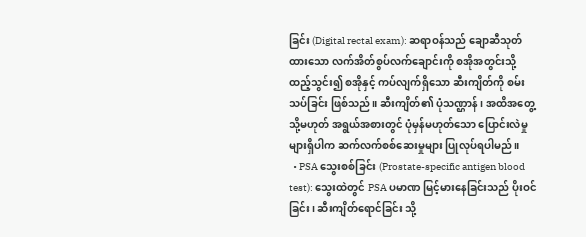ခြင်း (Digital rectal exam): ဆရာဝန်သည် ချောဆီသုတ်ထားသော လက်အိတ်စွပ်လက်ချောင်းကို စအိုအတွင်းသို့ ထည့်သွင်း၍ စအိုနှင့် ကပ်လျက်ရှိသော ဆီးကျိတ်ကို စမ်းသပ်ခြင်း ဖြစ်သည်။ ဆီးကျိတ်၏ ပုံသဏ္ဌာန်၊ အထိအတွေ့ သို့မဟုတ် အရွယ်အစားတွင် ပုံမှန်မဟုတ်သော ပြောင်းလဲမှုများရှိပါက ဆက်လက်စစ်ဆေးမှုများ ပြုလုပ်ရပါမည်။
  • PSA သွေးစစ်ခြင်း (Prostate-specific antigen blood test): သွေးထဲတွင် PSA ပမာဏ မြင့်မားနေခြင်းသည် ပိုးဝင်ခြင်း၊ ဆီးကျိတ်ရောင်ခြင်း သို့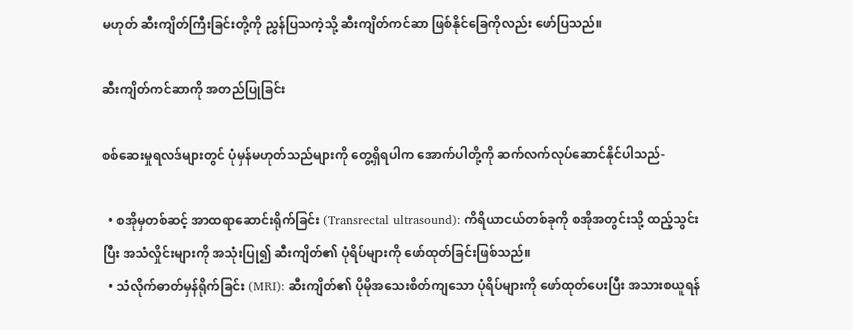မဟုတ် ဆီးကျိတ်ကြီးခြင်းတို့ကို ညွှန်ပြသကဲ့သို့ ဆီးကျိတ်ကင်ဆာ ဖြစ်နိုင်ခြေကိုလည်း ဖော်ပြသည်။

ဆီးကျိတ်ကင်ဆာကို အတည်ပြုခြင်း

စစ်ဆေးမှုရလဒ်များတွင် ပုံမှန်မဟုတ်သည်များကို တွေ့ရှိရပါက အောက်ပါတို့ကို ဆက်လက်လုပ်ဆောင်နိုင်ပါသည်-

  • စအိုမှတစ်ဆင့် အာထရာဆောင်းရိုက်ခြင်း (Transrectal ultrasound): ကိရိယာငယ်တစ်ခုကို စအိုအတွင်းသို့ ထည့်သွင်းပြီး အသံလှိုင်းများကို အသုံးပြု၍ ဆီးကျိတ်၏ ပုံရိပ်များကို ဖော်ထုတ်ခြင်းဖြစ်သည်။
  • သံလိုက်ဓာတ်မှန်ရိုက်ခြင်း (MRI): ဆီးကျိတ်၏ ပိုမိုအသေးစိတ်ကျသော ပုံရိပ်များကို ဖော်ထုတ်ပေးပြီး အသားစယူရန်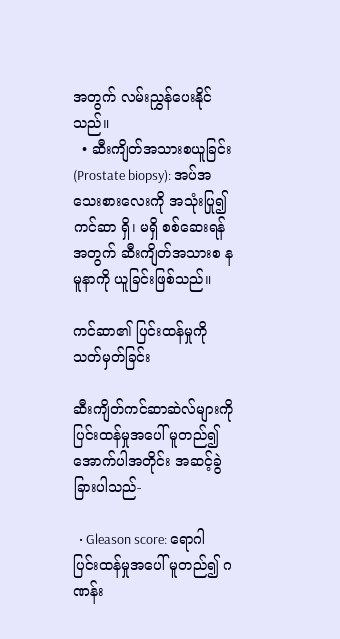အတွက် လမ်းညွှန်ပေးနိုင်သည်။
  • ဆီးကျိတ်အသားစယူခြင်း (Prostate biopsy): အပ်အသေးစားလေးကို အသုံးပြု၍ ကင်ဆာ ရှိ၊ မရှိ စစ်ဆေးရန်အတွက် ဆီးကျိတ်အသားစ နမူနာကို ယူခြင်းဖြစ်သည်။

ကင်ဆာ၏ ပြင်းထန်မှုကို သတ်မှတ်ခြင်း

ဆီးကျိတ်ကင်ဆာဆဲလ်များကို ပြင်းထန်မှုအပေါ် မူတည်၍ အောက်ပါအတိုင်း အဆင့်ခွဲခြားပါသည်-

  • Gleason score: ရောဂါပြင်းထန်မှုအပေါ် မူတည်၍ ဂဏန်း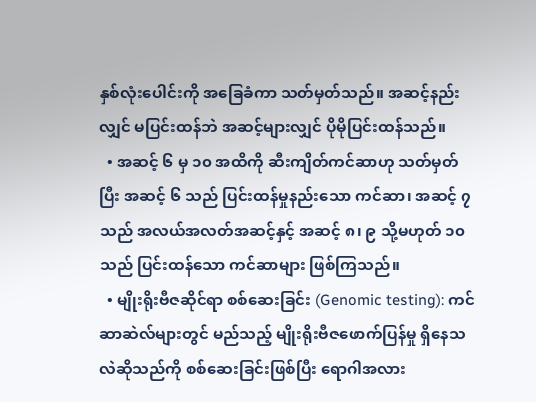နှစ်လုံးပေါင်းကို အခြေခံကာ သတ်မှတ်သည်။ အဆင့်နည်းလျှင် မပြင်းထန်ဘဲ အဆင့်များလျှင် ပိုမိုပြင်းထန်သည်။
  • အဆင့် ၆ မှ ၁၀ အထိကို ဆီးကျိတ်ကင်ဆာဟု သတ်မှတ်ပြီး အဆင့် ၆ သည် ပြင်းထန်မှုနည်းသော ကင်ဆာ၊ အဆင့် ၇ သည် အလယ်အလတ်အဆင့်နှင့် အဆင့် ၈၊ ၉ သို့မဟုတ် ၁၀ သည် ပြင်းထန်သော ကင်ဆာများ ဖြစ်ကြသည်။
  • မျိုးရိုးဗီဇဆိုင်ရာ စစ်ဆေးခြင်း (Genomic testing): ကင်ဆာဆဲလ်များတွင် မည်သည့် မျိုးရိုးဗီဇဖောက်ပြန်မှု ရှိနေသလဲဆိုသည်ကို စစ်ဆေးခြင်းဖြစ်ပြီး ရောဂါအလား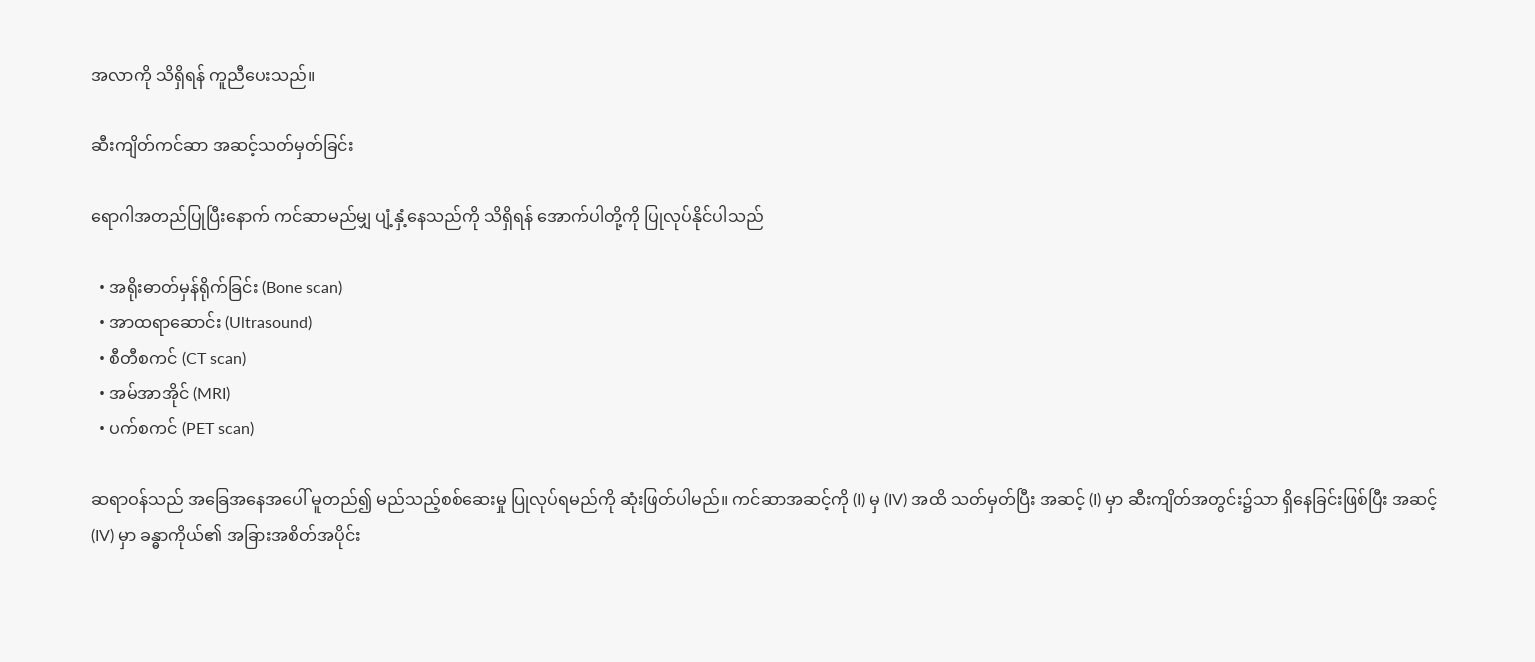အလာကို သိရှိရန် ကူညီပေးသည်။

ဆီးကျိတ်ကင်ဆာ အဆင့်သတ်မှတ်ခြင်း

ရောဂါအတည်ပြုပြီးနောက် ကင်ဆာမည်မျှ ပျံ့နှံ့နေသည်ကို သိရှိရန် အောက်ပါတို့ကို ပြုလုပ်နိုင်ပါသည်

  • အရိုးဓာတ်မှန်ရိုက်ခြင်း (Bone scan)
  • အာထရာဆောင်း (Ultrasound)
  • စီတီစကင် (CT scan)
  • အမ်အာအိုင် (MRI)
  • ပက်စကင် (PET scan)

ဆရာဝန်သည် အခြေအနေအပေါ် မူတည်၍ မည်သည့်စစ်ဆေးမှု ပြုလုပ်ရမည်ကို ဆုံးဖြတ်ပါမည်။ ကင်ဆာအဆင့်ကို (I) မှ (IV) အထိ သတ်မှတ်ပြီး အဆင့် (I) မှာ ဆီးကျိတ်အတွင်း၌သာ ရှိနေခြင်းဖြစ်ပြီး အဆင့် (IV) မှာ ခန္ဓာကိုယ်၏ အခြားအစိတ်အပိုင်း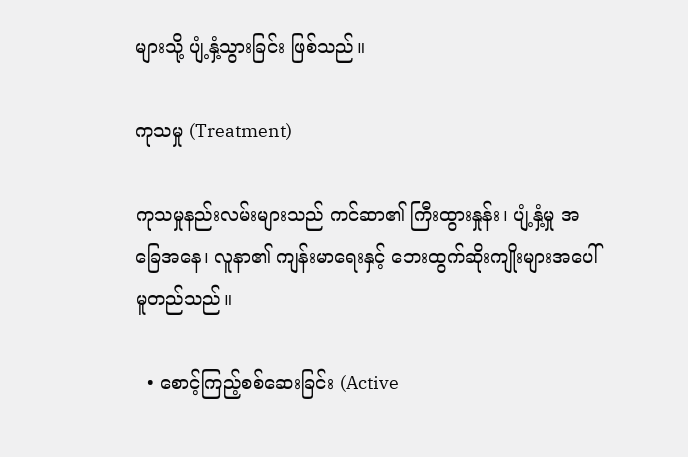များသို့ ပျံ့နှံ့သွားခြင်း ဖြစ်သည်။

ကုသမှု (Treatment)

ကုသမှုနည်းလမ်းများသည် ကင်ဆာ၏ ကြီးထွားနှုန်း၊ ပျံ့နှံ့မှု အခြေအနေ၊ လူနာ၏ ကျန်းမာရေးနှင့် ဘေးထွက်ဆိုးကျိုးများအပေါ် မူတည်သည်။

  • စောင့်ကြည့်စစ်ဆေးခြင်း (Active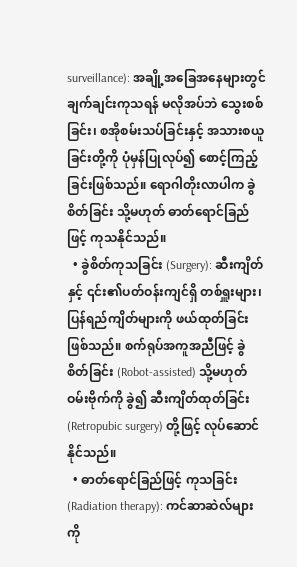surveillance): အချို့အခြေအနေများတွင် ချက်ချင်းကုသရန် မလိုအပ်ဘဲ သွေးစစ်ခြင်း၊ စအိုစမ်းသပ်ခြင်းနှင့် အသားစယူခြင်းတို့ကို ပုံမှန်ပြုလုပ်၍ စောင့်ကြည့်ခြင်းဖြစ်သည်။ ရောဂါတိုးလာပါက ခွဲစိတ်ခြင်း သို့မဟုတ် ဓာတ်ရောင်ခြည်ဖြင့် ကုသနိုင်သည်။
  • ခွဲစိတ်ကုသခြင်း (Surgery): ဆီးကျိတ်နှင့် ၎င်း၏ပတ်ဝန်းကျင်ရှိ တစ်ရှူးများ၊ ပြန်ရည်ကျိတ်များကို ဖယ်ထုတ်ခြင်းဖြစ်သည်။ စက်ရုပ်အကူအညီဖြင့် ခွဲစိတ်ခြင်း (Robot-assisted) သို့မဟုတ် ဝမ်းဗိုက်ကို ခွဲ၍ ဆီးကျိတ်ထုတ်ခြင်း (Retropubic surgery) တို့ဖြင့် လုပ်ဆောင်နိုင်သည်။
  • ဓာတ်ရောင်ခြည်ဖြင့် ကုသခြင်း (Radiation therapy): ကင်ဆာဆဲလ်များကို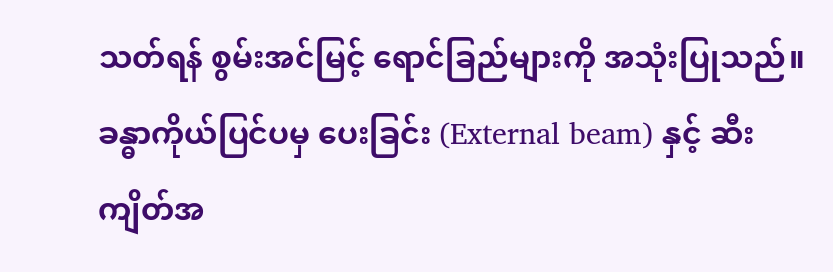သတ်ရန် စွမ်းအင်မြင့် ရောင်ခြည်များကို အသုံးပြုသည်။ ခန္ဓာကိုယ်ပြင်ပမှ ပေးခြင်း (External beam) နှင့် ဆီးကျိတ်အ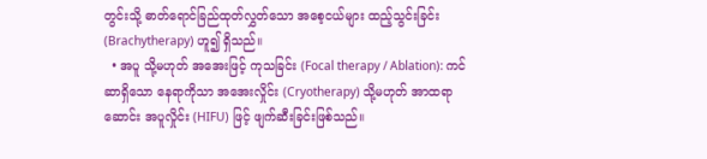တွင်းသို့ ဓာတ်ရောင်ခြည်ထုတ်လွှတ်သော အစေ့ငယ်များ ထည့်သွင်းခြင်း (Brachytherapy) ဟူ၍ ရှိသည်။
  • အပူ သို့မဟုတ် အအေးဖြင့် ကုသခြင်း (Focal therapy / Ablation): ကင်ဆာရှိသော နေရာကိုသာ အအေးလှိုင်း (Cryotherapy) သို့မဟုတ် အာထရာဆောင်း အပူလှိုင်း (HIFU) ဖြင့် ဖျက်ဆီးခြင်းဖြစ်သည်။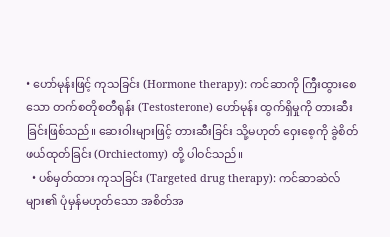• ဟော်မုန်းဖြင့် ကုသခြင်း (Hormone therapy): ကင်ဆာကို ကြီးထွားစေသော တက်စတိုစတီရုန်း (Testosterone) ဟော်မုန်း ထွက်ရှိမှုကို တားဆီးခြင်းဖြစ်သည်။ ဆေးဝါးများဖြင့် တားဆီးခြင်း သို့မဟုတ် ဝှေးစေ့ကို ခွဲစိတ်ဖယ်ထုတ်ခြင်း (Orchiectomy) တို့ ပါဝင်သည်။
  • ပစ်မှတ်ထား ကုသခြင်း (Targeted drug therapy): ကင်ဆာဆဲလ်များ၏ ပုံမှန်မဟုတ်သော အစိတ်အ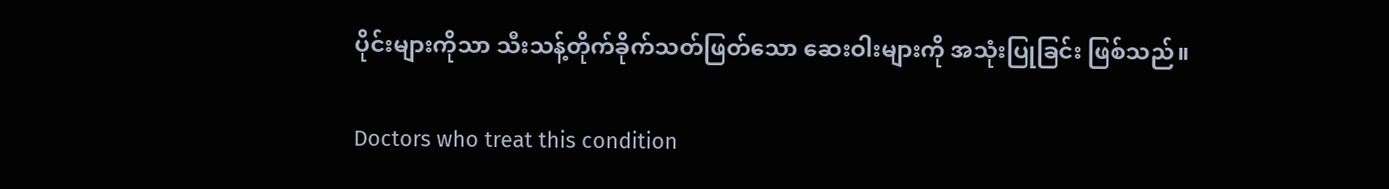ပိုင်းများကိုသာ သီးသန့်တိုက်ခိုက်သတ်ဖြတ်သော ဆေးဝါးများကို အသုံးပြုခြင်း ဖြစ်သည်။

Doctors who treat this condition